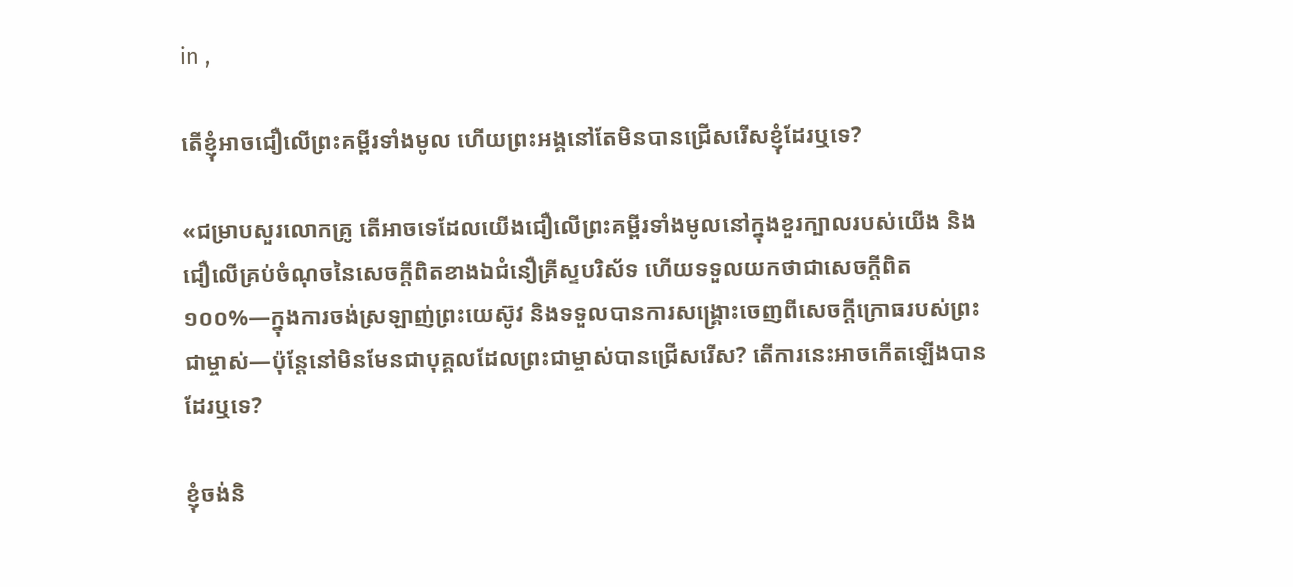in ,

តើខ្ញុំអាចជឿលើព្រះគម្ពីរទាំងមូល ហើយព្រះអង្គនៅតែមិនបានជ្រើសរើសខ្ញុំដែរឬទេ?

«ជម្រាបសួរលោកគ្រូ តើអាចទេដែលយើងជឿលើព្រះគម្ពីរទាំងមូលនៅក្នុងខួរក្បាលរបស់យើង និងជឿលើគ្រប់ចំណុចនៃសេចក្ដីពិតខាងឯជំនឿគ្រីស្ទបរិស័ទ ហើយទទួលយកថាជាសេចក្ដីពិត១០០%—ក្នុងការចង់ស្រឡាញ់ព្រះយេស៊ូវ និងទទួលបានការសង្គ្រោះចេញពីសេចក្ដីក្រោធរបស់ព្រះជាម្ចាស់—ប៉ុន្តែនៅមិនមែនជាបុគ្គលដែលព្រះជាម្ចាស់បានជ្រើសរើស? តើការនេះអាចកើតឡើងបានដែរឬទេ?

ខ្ញុំចង់និ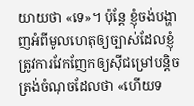យាយថា «ទេ»។ ប៉ុន្តែ ខ្ញុំចង់បង្ហាញអំពីមូលហេតុឲ្យច្បាស់ដែលខ្ញុំត្រូវការវែកញែកឲ្យស៊ីជម្រៅបន្តិចត្រង់ចំណុចដែលថា «ហើយទ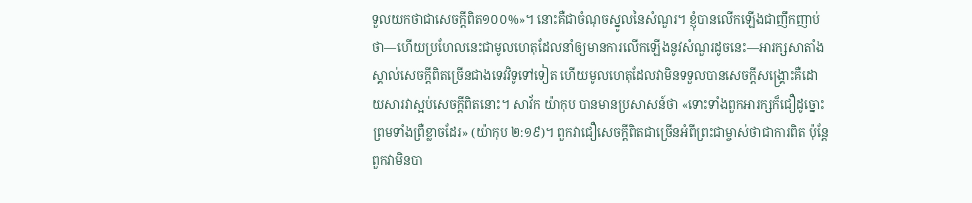ទួលយកថាជាសេចក្ដីពិត១០០%»។ នោះគឺជាចំណុចស្នូលនៃសំណួរ។ ខ្ញុំបានលើកឡើងជាញឹកញាប់ថា—ហើយប្រហែលនេះជាមូលហេតុដែលនាំឲ្យមានការលើកឡើងនូវសំណួរដូចនេះ—អារក្សសាតាំងស្គាល់សេចក្ដីពិតច្រើនជាងទេវវិទូទៅទៀត ហើយមូលហេតុដែលវាមិនទទួលបានសេចក្ដីសង្គ្រោះគឺដោយសារវាស្អប់សេចក្តីពិតនោះ។ សាវ័ក យ៉ាកុប បានមានប្រសាសន៍ថា «ទោះទាំងពួកអារក្សក៏ជឿដូច្នោះ ព្រមទាំងព្រឺខ្លាចដែរ» (យ៉ាកុប ២:១៩)។ ពួកវាជឿសេចក្ដីពិតជាច្រើនអំពីព្រះជាម្ចាស់ថាជាការពិត ប៉ុន្តែពួកវាមិនបា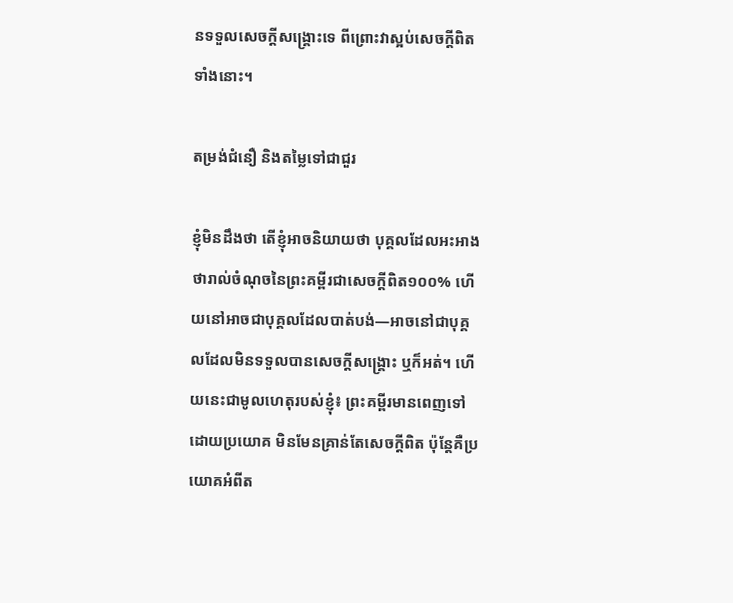នទទួលសេចក្ដីសង្គ្រោះទេ ពីព្រោះវាស្អប់សេចក្ដីពិតទាំងនោះ។

តម្រង់ជំនឿ និងតម្លៃទៅជាជួរ

ខ្ញុំមិនដឹងថា តើខ្ញុំអាចនិយាយថា បុគ្គលដែលអះអាងថារាល់ចំណុចនៃព្រះគម្ពីរជាសេចក្ដីពិត១០០% ហើយនៅអាចជាបុគ្គលដែលបាត់បង់—អាចនៅជាបុគ្គលដែលមិនទទួលបានសេចក្ដីសង្គ្រោះ ឬក៏អត់។ ហើយនេះជាមូលហេតុរបស់ខ្ញុំ៖ ព្រះគម្ពីរមានពេញទៅដោយប្រយោគ មិនមែនគ្រាន់តែសេចក្ដីពិត ប៉ុន្តែគឺប្រយោគអំពីត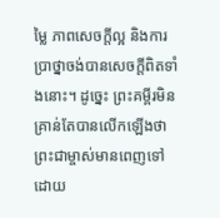ម្លៃ ភាពសេចក្តីល្អ និងការប្រាថ្នាចង់បានសេចក្ដីពិតទាំងនោះ។ ដូច្នេះ ព្រះគម្ពីរមិនគ្រាន់តែបានលើកឡើងថា ព្រះជាម្ចាស់មានពេញទៅដោយ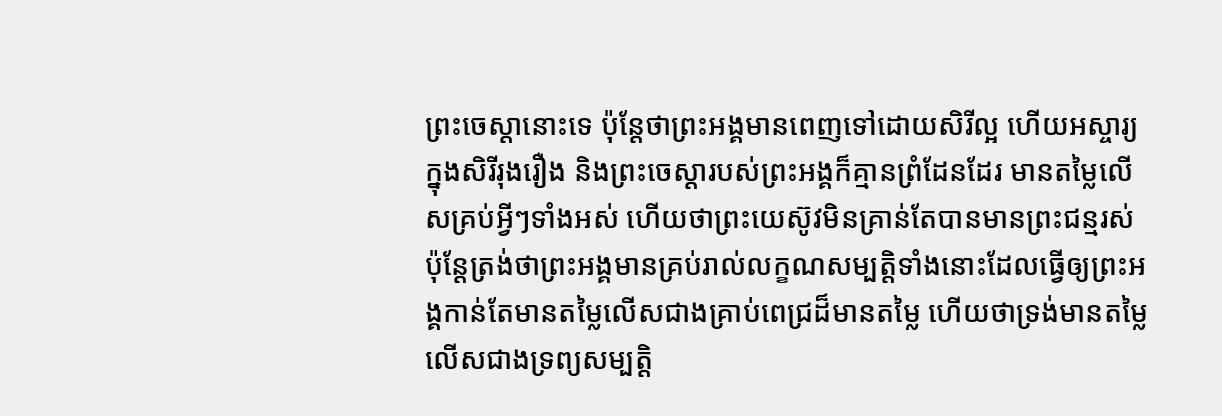ព្រះចេស្ដានោះទេ ប៉ុន្តែថាព្រះអង្គមានពេញទៅដោយសិរីល្អ ហើយអស្ចារ្យក្នុងសិរីរុងរឿង និងព្រះចេស្ដារបស់ព្រះអង្គក៏គ្មានព្រំដែនដែរ មានតម្លៃលើសគ្រប់អ្វីៗទាំងអស់ ហើយថាព្រះយេស៊ូវមិនគ្រាន់តែបានមានព្រះជន្មរស់ ប៉ុន្តែត្រង់ថាព្រះអង្គមានគ្រប់រាល់លក្ខណសម្បត្តិទាំងនោះដែលធ្វើឲ្យព្រះអង្គកាន់តែមានតម្លៃលើសជាងគ្រាប់ពេជ្រដ៏មានតម្លៃ ហើយថាទ្រង់មានតម្លៃលើសជាងទ្រព្យសម្បត្តិ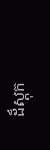ដ៏ស្តុក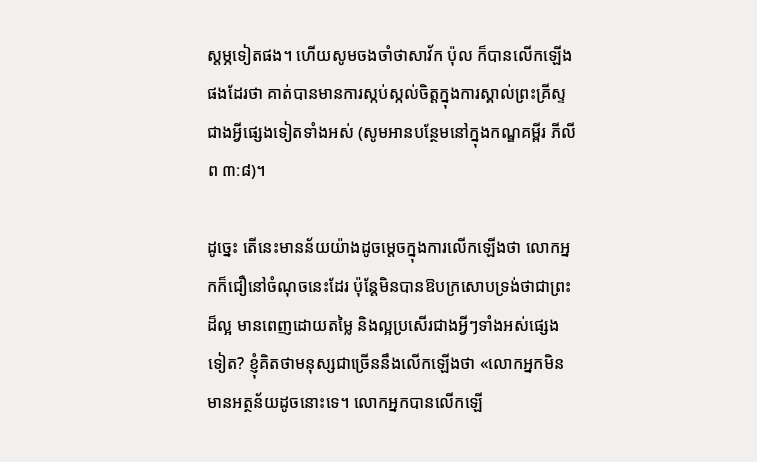ស្ដម្ភទៀតផង។ ហើយសូមចងចាំថាសាវ័ក ប៉ុល ក៏បានលើកឡើងផងដែរថា គាត់បានមានការស្កប់ស្កល់ចិត្តក្នុងការស្គាល់ព្រះគ្រីស្ទជាងអ្វីផ្សេងទៀតទាំងអស់ (សូមអានបន្ថែមនៅក្នុងកណ្ឌគម្ពីរ ភីលីព ៣:៨)។

ដូច្នេះ តើនេះមានន័យយ៉ាងដូចម្ដេចក្នុងការលើកឡើងថា លោកអ្នកក៏ជឿនៅចំណុចនេះដែរ ប៉ុន្តែមិនបានឱបក្រសោបទ្រង់ថាជាព្រះដ៏ល្អ មានពេញដោយតម្លៃ និងល្អប្រសើរជាងអ្វីៗទាំងអស់ផ្សេងទៀត? ខ្ញុំគិតថាមនុស្សជាច្រើននឹងលើកឡើងថា «លោកអ្នកមិនមានអត្ថន័យដូចនោះទេ។ លោកអ្នកបានលើកឡើ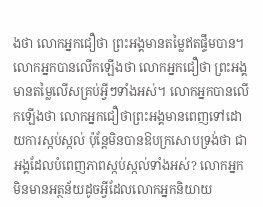ងថា លោកអ្នកជឿថា ព្រះអង្គមានតម្លៃឥតផ្ទឹមបាន។ លោកអ្នកបានលើកឡើងថា លោកអ្នកជឿថា ព្រះអង្គមានតម្លៃលើសគ្រប់អ្វីៗទាំងអស់។ លោកអ្នកបានលើកឡើងថា លោកអ្នកជឿថាព្រះអង្គមានពេញទៅដោយការស្កប់ស្កល់ ប៉ុន្តែមិនបានឱបក្រសោបទ្រង់ថា ជាអង្គដែលបំពេញភាពស្កប់ស្កល់ទាំងអស់? លោកអ្នកមិនមានអត្ថន័យដូចអ្វីដែលលោកអ្នកនិយាយ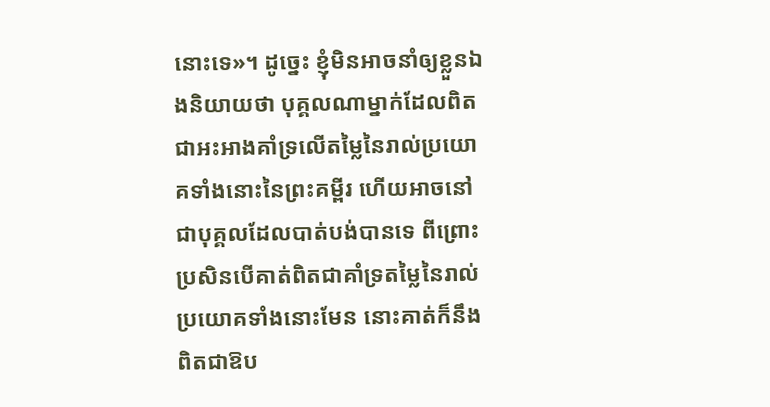នោះទេ»។ ដូច្នេះ ខ្ញុំមិនអាចនាំឲ្យខ្លួនឯងនិយាយថា បុគ្គលណាម្នាក់ដែលពិតជាអះអាងគាំទ្រលើតម្លៃនៃរាល់ប្រយោគទាំងនោះនៃព្រះគម្ពីរ ហើយអាចនៅជាបុគ្គលដែលបាត់បង់បានទេ ពីព្រោះប្រសិនបើគាត់ពិតជាគាំទ្រតម្លៃនៃរាល់ប្រយោគទាំងនោះមែន នោះគាត់ក៏នឹងពិតជាឱប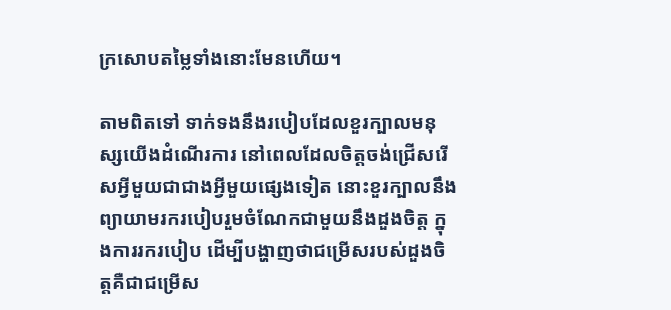ក្រសោបតម្លៃទាំងនោះមែនហើយ។

តាមពិតទៅ ទាក់ទងនឹងរបៀបដែលខួរក្បាលមនុស្សយើងដំណើរការ នៅពេលដែលចិត្តចង់ជ្រើសរើសអ្វីមួយជាជាងអ្វីមួយផ្សេងទៀត នោះខួរក្បាលនឹងព្យាយាមរករបៀបរួមចំណែកជាមួយនឹងដួងចិត្ត ក្នុងការរករបៀប ដើម្បីបង្ហាញថាជម្រើសរបស់ដួងចិត្តគឺជាជម្រើស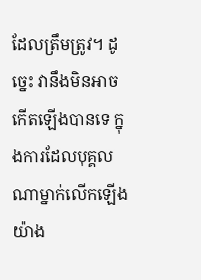ដែលត្រឹមត្រូវ។ ដូច្នេះ វានឹងមិនអាចកើតឡើងបានទេ ក្នុងការដែលបុគ្គលណាម្នាក់លើកឡើងយ៉ាង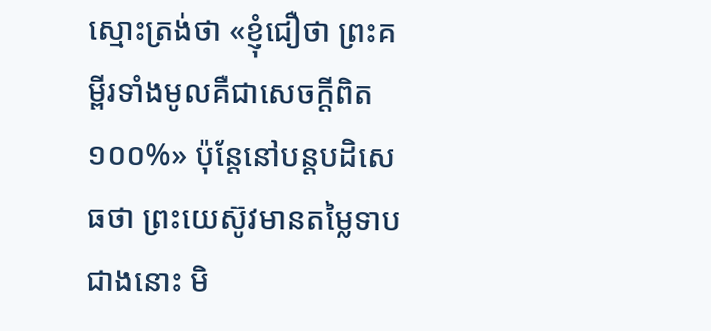ស្មោះត្រង់ថា «ខ្ញុំជឿថា ព្រះគម្ពីរទាំងមូលគឺជាសេចក្ដីពិត១០០%» ប៉ុន្តែនៅបន្តបដិសេធថា ព្រះយេស៊ូវមានតម្លៃទាបជាងនោះ មិ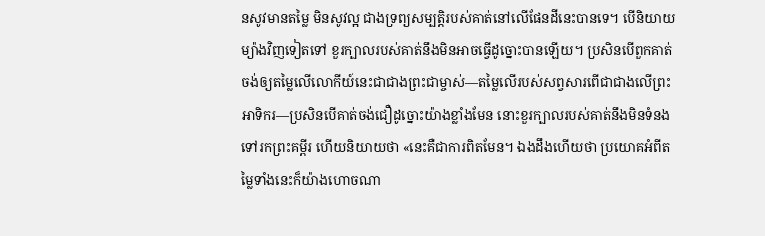នសូវមានតម្លៃ មិនសូវល្អ ជាងទ្រព្យសម្បត្តិរបស់គាត់នៅលើផែនដីនេះបានទេ។ បើនិយាយម្យ៉ាងវិញទៀតទៅ ខួរក្បាលរបស់គាត់នឹងមិនអាចធ្វើដូច្នោះបានឡើយ។ ប្រសិនបើពួកគាត់ចង់ឲ្យតម្លៃលើលោកីយ៍នេះជាជាងព្រះជាម្ចាស់—តម្លៃលើរបស់សព្វសារពើជាជាងលើព្រះអាទិករ—ប្រសិនបើគាត់ចង់ជឿដូច្នោះយ៉ាងខ្លាំងមែន នោះខួរក្បាលរបស់គាត់នឹងមិនទំនងទៅរកព្រះគម្ពីរ ហើយនិយាយថា «នេះគឺជាការពិតមែន។ ឯងដឹងហើយថា ប្រយោគអំពីតម្លៃទាំងនេះក៏យ៉ាងហោចណា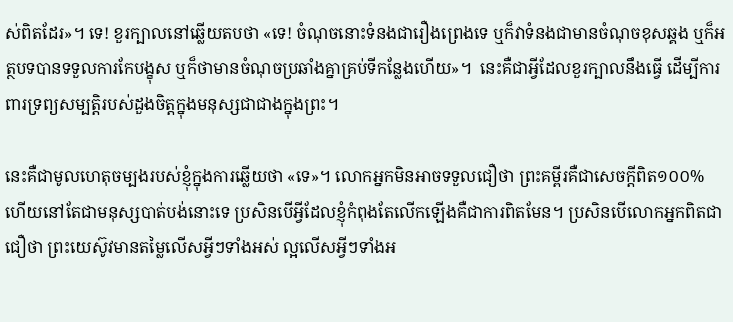ស់ពិតដែរ»។ ទេ! ខួរក្បាលនៅឆ្លើយតបថា «ទេ! ចំណុចនោះទំនងជារឿងព្រេងទេ ឬក៏វាទំនងជាមានចំណុចខុសឆ្គង ឬក៏អត្ថបទបានទទួលការកែបង្ខុស ឬក៏ថាមានចំណុចប្រឆាំងគ្នាគ្រប់ទីកន្លែងហើយ»។  នេះគឺជាអ្វីដែលខួរក្បាលនឹងធ្វើ ដើម្បីការពារទ្រព្យសម្បត្តិរបស់ដួងចិត្តក្នុងមនុស្សជាជាងក្នុងព្រះ។

នេះគឺជាមូលហេតុចម្បងរបស់ខ្ញុំក្នុងការឆ្លើយថា «ទេ»។ លោកអ្នកមិនអាចទទួលជឿថា ព្រះគម្ពីរគឺជាសេចក្ដីពិត១០០% ហើយនៅតែជាមនុស្សបាត់បង់នោះទេ ប្រសិនបើអ្វីដែលខ្ញុំកំពុងតែលើកឡើងគឺជាការពិតមែន។ ប្រសិនបើលោកអ្នកពិតជាជឿថា ព្រះយេស៊ូវមានតម្លៃលើសអ្វីៗទាំងអស់ ល្អលើសអ្វីៗទាំងអ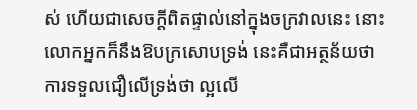ស់ ហើយជាសេចក្ដីពិតផ្ទាល់នៅក្នុងចក្រវាលនេះ នោះលោកអ្នកក៏នឹងឱបក្រសោបទ្រង់ នេះគឺជាអត្ថន័យថា ការទទួលជឿលើទ្រង់ថា ល្អលើ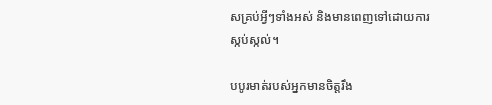សគ្រប់អ្វីៗទាំងអស់ និងមានពេញទៅដោយការស្កប់ស្កល់។

បបូរមាត់របស់អ្នកមានចិត្តរឹង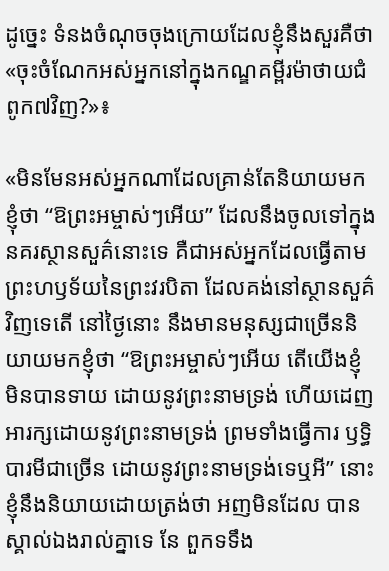ដូច្នេះ ទំនងចំណុចចុងក្រោយដែលខ្ញុំនឹងសួរគឺថា «ចុះចំណែកអស់អ្នកនៅក្នុងកណ្ឌគម្ពីរម៉ាថាយជំពូក៧វិញ?»៖

«មិនមែនអស់អ្នកណាដែលគ្រាន់តែនិយាយមកខ្ញុំថា “ឱព្រះអម្ចាស់ៗអើយ” ដែលនឹងចូលទៅក្នុង នគរស្ថានសួគ៌នោះទេ គឺជាអស់អ្នកដែលធ្វើតាមព្រះហឫទ័យនៃព្រះវរបិតា ដែលគង់នៅស្ថានសួគ៌ វិញទេតើ នៅថ្ងៃនោះ នឹងមានមនុស្សជាច្រើននិយាយមកខ្ញុំថា “ឱព្រះអម្ចាស់ៗអើយ តើយើងខ្ញុំ មិនបានទាយ ដោយនូវព្រះនាមទ្រង់ ហើយដេញអារក្សដោយនូវព្រះនាមទ្រង់ ព្រមទាំងធ្វើការ ឫទ្ធិបារមីជាច្រើន ដោយនូវព្រះនាមទ្រង់ទេឬអី” នោះខ្ញុំនឹងនិយាយដោយត្រង់ថា អញមិនដែល បានស្គាល់ឯងរាល់គ្នាទេ នែ ពួកទទឹង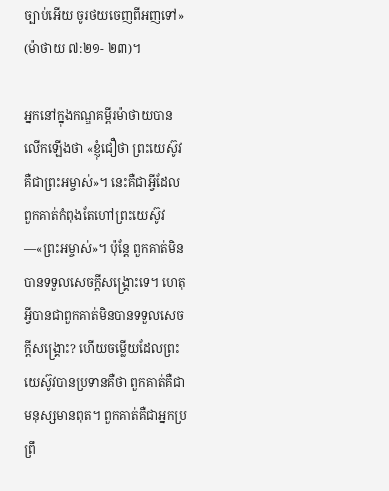ច្បាប់អើយ ចូរថយចេញពីអញទៅ» (ម៉ាថាយ ៧:២១- ២៣)។

អ្នកនៅក្នុងកណ្ឌគម្ពីរម៉ាថាយបានលើកឡើងថា «ខ្ញុំជឿថា ព្រះយេស៊ូវគឺជាព្រះអម្ចាស់»។ នេះគឺជាអ្វីដែលពួកគាត់កំពុងតែហៅព្រះយេស៊ូវ—«ព្រះអម្ចាស់»។ ប៉ុន្តែ ពួកគាត់មិនបានទទួលសេចក្ដីសង្គ្រោះទេ។ ហេតុអ្វីបានជាពួកគាត់មិនបានទទួលសេចក្ដីសង្គ្រោះ? ហើយចម្លើយដែលព្រះយេស៊ូវបានប្រទានគឺថា ពួកគាត់គឺជាមនុស្សមានពុត។ ពួកគាត់គឺជាអ្នកប្រព្រឹ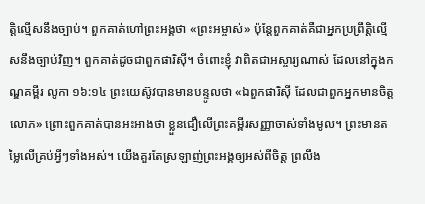ត្តិល្មើសនឹងច្បាប់។ ពួកគាត់ហៅព្រះអង្គថា «ព្រះអម្ចាស់» ប៉ុន្តែពួកគាត់គឺជាអ្នកប្រព្រឹត្តិល្មើសនឹងច្បាប់វិញ។ ពួកគាត់ដូចជាពួកផារិស៊ី។ ចំពោះខ្ញុំ វាពិតជាអស្ចារ្យណាស់ ដែលនៅក្នុងកណ្ឌគម្ពីរ លូកា ១៦:១៤ ព្រះយេស៊ូវបានមានបន្ទូលថា «ឯពួកផារិស៊ី ដែលជាពួកអ្នកមានចិត្តលោភ» ព្រោះពួកគាត់បានអះអាងថា ខ្លួនជឿលើព្រះគម្ពីរសញ្ញាចាស់ទាំងមូល។ ព្រះមានតម្លៃលើគ្រប់អ្វីៗទាំងអស់។ យើងគួរតែស្រឡាញ់ព្រះអង្គឲ្យអស់ពីចិត្ត ព្រលឹង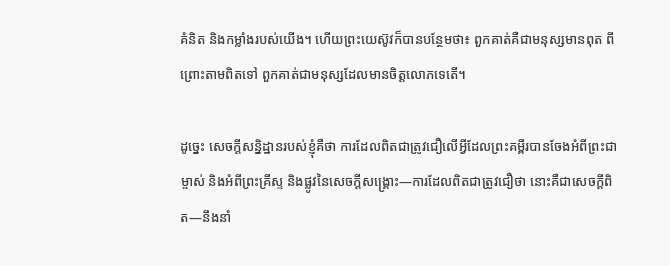គំនិត និងកម្លាំងរបស់យើង។ ហើយព្រះយេស៊ូវក៏បានបន្ថែមថា៖ ពួកគាត់គឺជាមនុស្សមានពុត ពីព្រោះតាមពិតទៅ ពួកគាត់ជាមនុស្សដែលមានចិត្តលោភទេតើ។

ដូច្នេះ សេចក្ដីសន្និដ្ឋានរបស់ខ្ញុំគឺថា ការដែលពិតជាត្រូវជឿលើអ្វីដែលព្រះគម្ពីរបានចែងអំពីព្រះជាម្ចាស់ និងអំពីព្រះគ្រីស្ទ និងផ្លូវនៃសេចក្ដីសង្គ្រោះ—ការដែលពិតជាត្រូវជឿថា នោះគឺជាសេចក្ដីពិត—នឹងនាំ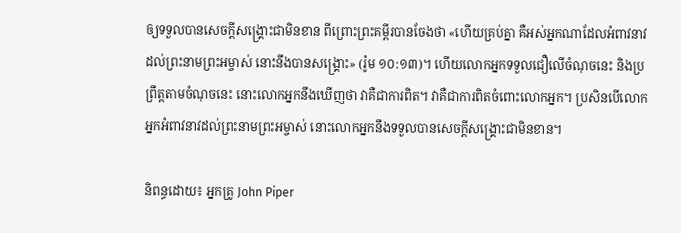ឲ្យទទួលបានសេចក្ដីសង្គ្រោះជាមិនខាន ពីព្រោះព្រះគម្ពីរបានចែងថា «ហើយគ្រប់គ្នា គឺអស់អ្នកណាដែលអំពាវនាវដល់ព្រះនាមព្រះអម្ចាស់ នោះនឹងបានសង្គ្រោះ» (រ៉ូម ១០:១៣)។ ហើយលោកអ្នកទទួលជឿលើចំណុចនេះ និងប្រព្រឹត្តតាមចំណុចនេះ នោះលោកអ្នកនឹងឃើញថា វាគឺជាការពិត។ វាគឺជាការពិតចំពោះលោកអ្នក។ ប្រសិនបើលោកអ្នកអំពាវនាវដល់ព្រះនាមព្រះអម្ចាស់ នោះលោកអ្នកនឹងទទួលបានសេចក្ដីសង្គ្រោះជាមិនខាន។

និពន្ធដោយ៖ អ្នកគ្រូ John Piper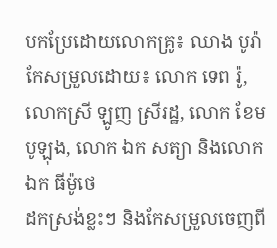បកប្រែដោយលោកគ្រូ៖ ឈាង បូរ៉ា
កែសម្រួលដោយ៖ លោក ទេព រ៉ូ, លោកស្រី ឡូញ ស្រីរដ្ឋ, លោក ខែម បូឡុង, លោក ឯក សត្យា និងលោក ឯក ធីម៉ូថេ
ដកស្រង់ខ្លះៗ និងកែសម្រួលចេញពី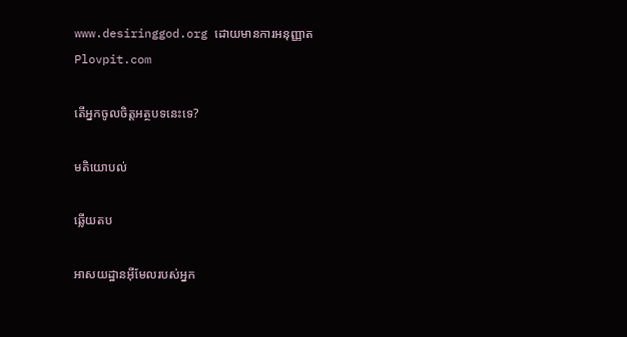www.desiringgod.org ដោយមានការអនុញ្ញាត Plovpit.com

តើអ្នកចូលចិត្តអត្ថបទនេះទេ?

មតិយោបល់

ឆ្លើយតប

អាសយដ្ឋានអ៊ីមែលរបស់អ្នក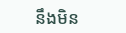នឹងមិន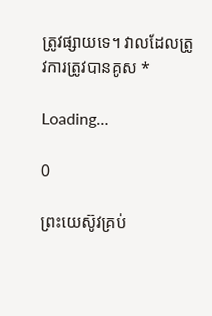ត្រូវផ្សាយទេ។ វាលដែលត្រូវការត្រូវបានគូស *

Loading…

0

ព្រះយេស៊ូវគ្រប់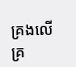គ្រងលើគ្រ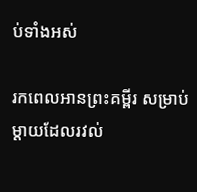ប់ទាំងអស់

រកពេលអានព្រះគម្ពីរ សម្រាប់ម្ដាយដែលរវល់